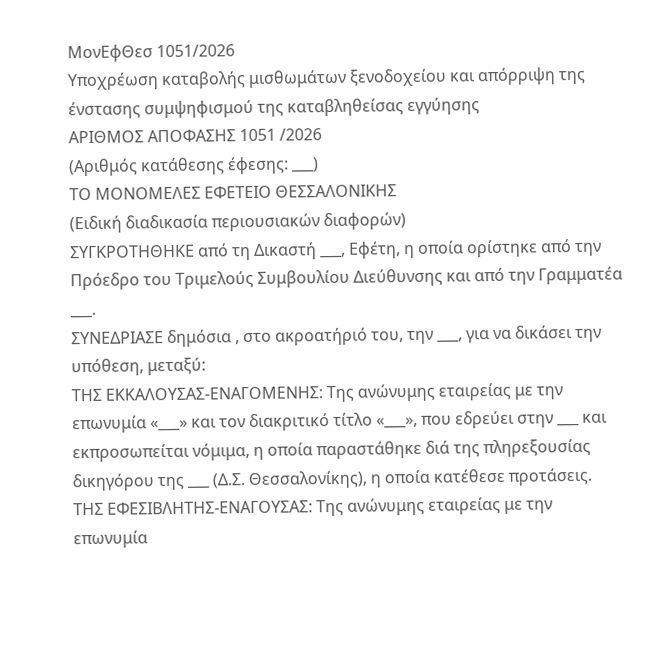ΜονΕφΘεσ 1051/2026
Υποχρέωση καταβολής μισθωμάτων ξενοδοχείου και απόρριψη της ένστασης συμψηφισμού της καταβληθείσας εγγύησης
ΑΡΙΘΜΟΣ ΑΠΟΦΑΣΗΣ 1051 /2026
(Αριθμός κατάθεσης έφεσης: ___)
ΤΟ ΜΟΝΟΜΕΛΕΣ ΕΦΕΤΕΙΟ ΘΕΣΣΑΛΟΝΙΚΗΣ
(Ειδική διαδικασία περιουσιακών διαφορών)
ΣΥΓΚΡΟΤΗΘΗΚΕ από τη Δικαστή ___, Εφέτη, η οποία ορίστηκε από την Πρόεδρο του Τριμελούς Συμβουλίου Διεύθυνσης και από την Γραμματέα ___.
ΣΥΝΕΔΡΙΑΣΕ δημόσια , στο ακροατήριό του, την ___, για να δικάσει την υπόθεση, μεταξύ:
ΤΗΣ ΕΚΚΑΛΟΥΣΑΣ-ΕΝΑΓΟΜΕΝΗΣ: Της ανώνυμης εταιρείας με την επωνυμία «___» και τον διακριτικό τίτλο «___», που εδρεύει στην ___ και εκπροσωπείται νόμιμα, η οποία παραστάθηκε διά της πληρεξουσίας δικηγόρου της ___ (Δ.Σ. Θεσσαλονίκης), η οποία κατέθεσε προτάσεις.
ΤΗΣ ΕΦΕΣΙΒΛΗΤΗΣ-ΕΝΑΓΟΥΣΑΣ: Της ανώνυμης εταιρείας με την επωνυμία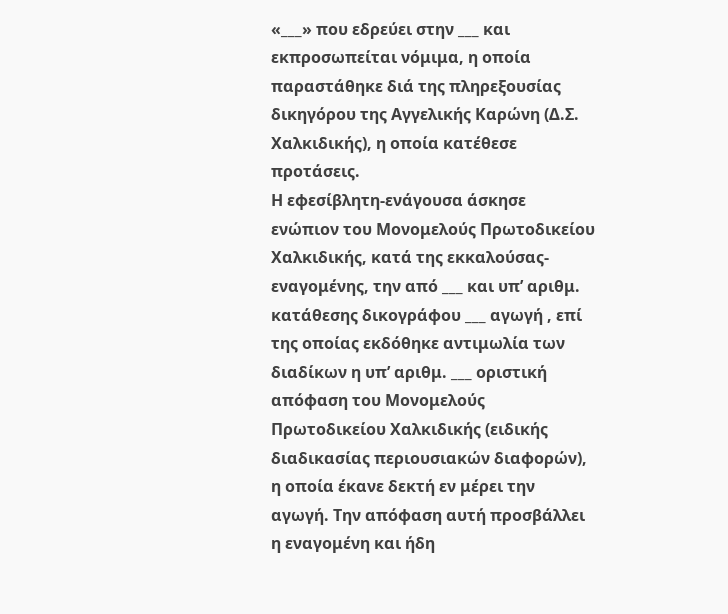«___» που εδρεύει στην ___ και εκπροσωπείται νόμιμα, η οποία παραστάθηκε διά της πληρεξουσίας δικηγόρου της Αγγελικής Καρώνη (Δ.Σ. Χαλκιδικής), η οποία κατέθεσε προτάσεις.
Η εφεσίβλητη-ενάγουσα άσκησε ενώπιον του Μονομελούς Πρωτοδικείου Χαλκιδικής, κατά της εκκαλούσας-εναγομένης, την από ___ και υπ’ αριθμ. κατάθεσης δικογράφου ___ αγωγή , επί της οποίας εκδόθηκε αντιμωλία των διαδίκων η υπ’ αριθμ. ___ οριστική απόφαση του Μονομελούς Πρωτοδικείου Χαλκιδικής (ειδικής διαδικασίας περιουσιακών διαφορών), η οποία έκανε δεκτή εν μέρει την αγωγή. Την απόφαση αυτή προσβάλλει η εναγομένη και ήδη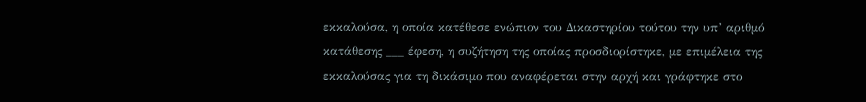εκκαλούσα, η οποία κατέθεσε ενώπιον του Δικαστηρίου τούτου την υπ’ αριθμό κατάθεσης ___ έφεση, η συζήτηση της οποίας προσδιορίστηκε, με επιμέλεια της εκκαλούσας για τη δικάσιμο που αναφέρεται στην αρχή και γράφτηκε στο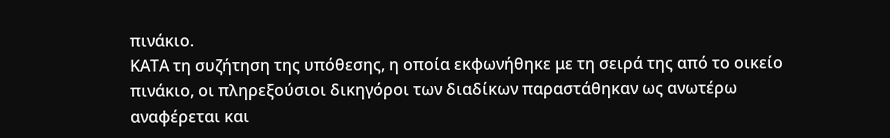πινάκιο.
ΚΑΤΑ τη συζήτηση της υπόθεσης, η οποία εκφωνήθηκε με τη σειρά της από το οικείο πινάκιο, οι πληρεξούσιοι δικηγόροι των διαδίκων παραστάθηκαν ως ανωτέρω αναφέρεται και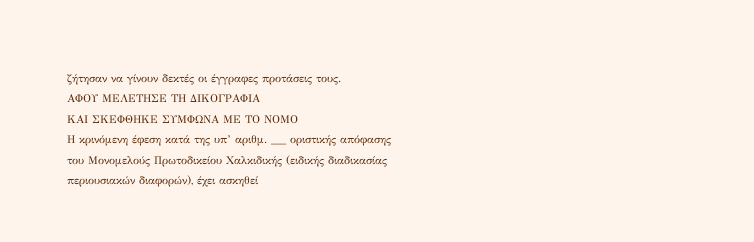ζήτησαν να γίνουν δεκτές οι έγγραφες προτάσεις τους.
ΑΦΟΥ ΜΕΛΕΤΗΣΕ ΤΗ ΔΙΚΟΓΡΑΦΙΑ
ΚΑΙ ΣΚΕΦΘΗΚΕ ΣΥΜΦΩΝΑ ΜΕ ΤΟ ΝΟΜΟ
Η κρινόμενη έφεση κατά της υπ’ αριθμ. ___ οριστικής απόφασης του Μονομελούς Πρωτοδικείου Χαλκιδικής (ειδικής διαδικασίας περιουσιακών διαφορών), έχει ασκηθεί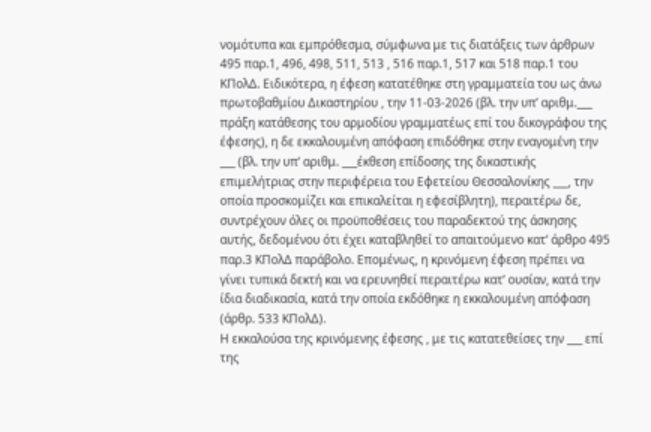νομότυπα και εμπρόθεσμα, σύμφωνα με τις διατάξεις των άρθρων 495 παρ.1, 496, 498, 511, 513 , 516 παρ.1, 517 και 518 παρ.1 του ΚΠολΔ. Ειδικότερα, η έφεση κατατέθηκε στη γραμματεία του ως άνω πρωτοβαθμίου Δικαστηρίου , την 11-03-2026 (βλ. την υπ’ αριθμ.___ πράξη κατάθεσης του αρμοδίου γραμματέως επί του δικογράφου της έφεσης), η δε εκκαλουμένη απόφαση επιδόθηκε στην εναγομένη την ___ (βλ. την υπ’ αριθμ. ___έκθεση επίδοσης της δικαστικής επιμελήτριας στην περιφέρεια του Εφετείου Θεσσαλονίκης ___, την οποία προσκομίζει και επικαλείται η εφεσίβλητη), περαιτέρω δε, συντρέχουν όλες οι προϋποθέσεις του παραδεκτού της άσκησης αυτής, δεδομένου ότι έχει καταβληθεί το απαιτούμενο κατ’ άρθρο 495 παρ.3 ΚΠολΔ παράβολο. Επομένως, η κρινόμενη έφεση πρέπει να γίνει τυπικά δεκτή και να ερευνηθεί περαιτέρω κατ’ ουσίαν, κατά την ίδια διαδικασία, κατά την οποία εκδόθηκε η εκκαλουμένη απόφαση (άρθρ. 533 ΚΠολΔ).
Η εκκαλούσα της κρινόμενης έφεσης , με τις κατατεθείσες την ___ επί της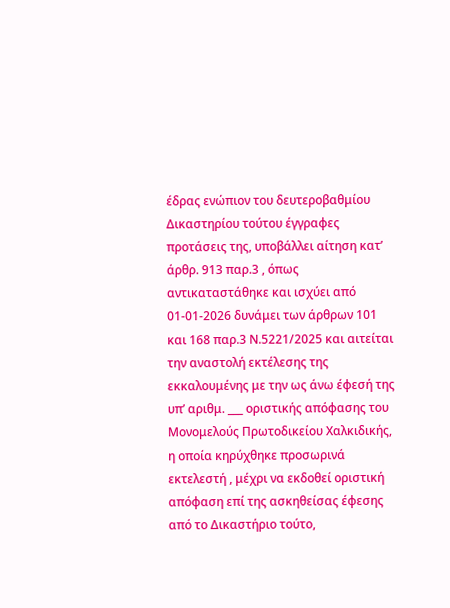έδρας ενώπιον του δευτεροβαθμίου Δικαστηρίου τούτου έγγραφες προτάσεις της, υποβάλλει αίτηση κατ’ άρθρ. 913 παρ.3 , όπως αντικαταστάθηκε και ισχύει από 01-01-2026 δυνάμει των άρθρων 101 και 168 παρ.3 Ν.5221/2025 και αιτείται την αναστολή εκτέλεσης της εκκαλουμένης με την ως άνω έφεσή της υπ’ αριθμ. ___ οριστικής απόφασης του Μονομελούς Πρωτοδικείου Χαλκιδικής, η οποία κηρύχθηκε προσωρινά εκτελεστή , μέχρι να εκδοθεί οριστική απόφαση επί της ασκηθείσας έφεσης από το Δικαστήριο τούτο,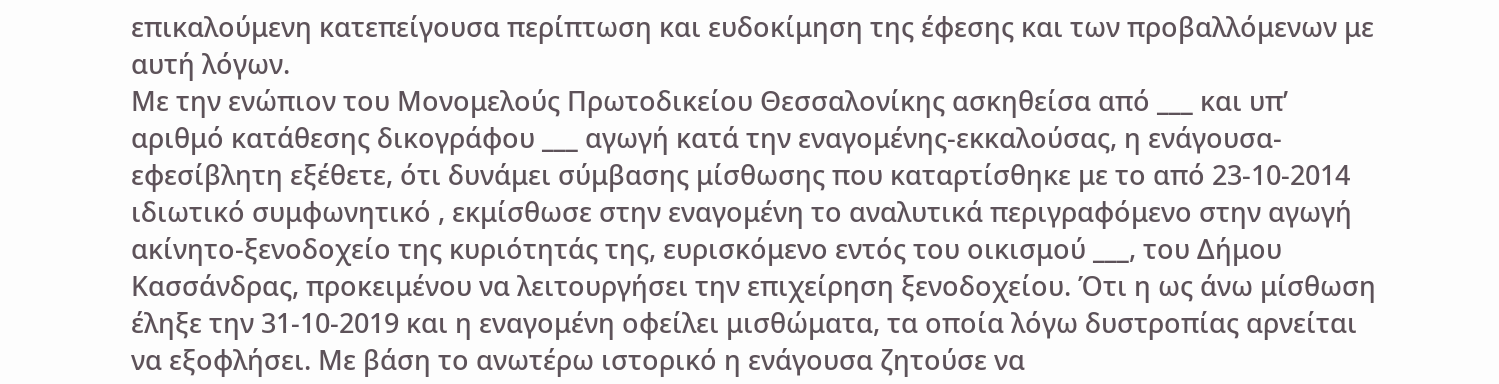επικαλούμενη κατεπείγουσα περίπτωση και ευδοκίμηση της έφεσης και των προβαλλόμενων με αυτή λόγων.
Με την ενώπιον του Μονομελούς Πρωτοδικείου Θεσσαλονίκης ασκηθείσα από ___ και υπ’ αριθμό κατάθεσης δικογράφου ___ αγωγή κατά την εναγομένης-εκκαλούσας, η ενάγουσα-εφεσίβλητη εξέθετε, ότι δυνάμει σύμβασης μίσθωσης που καταρτίσθηκε με το από 23-10-2014 ιδιωτικό συμφωνητικό , εκμίσθωσε στην εναγομένη το αναλυτικά περιγραφόμενο στην αγωγή ακίνητο-ξενοδοχείο της κυριότητάς της, ευρισκόμενο εντός του οικισμού ___, του Δήμου Κασσάνδρας, προκειμένου να λειτουργήσει την επιχείρηση ξενοδοχείου. Ότι η ως άνω μίσθωση έληξε την 31-10-2019 και η εναγομένη οφείλει μισθώματα, τα οποία λόγω δυστροπίας αρνείται να εξοφλήσει. Με βάση το ανωτέρω ιστορικό η ενάγουσα ζητούσε να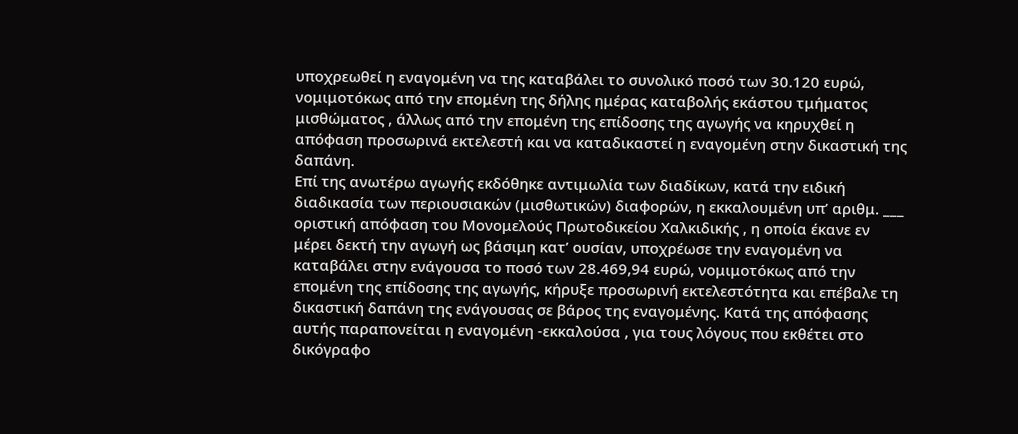υποχρεωθεί η εναγομένη να της καταβάλει το συνολικό ποσό των 30.120 ευρώ, νομιμοτόκως από την επομένη της δήλης ημέρας καταβολής εκάστου τμήματος μισθώματος , άλλως από την επομένη της επίδοσης της αγωγής να κηρυχθεί η απόφαση προσωρινά εκτελεστή και να καταδικαστεί η εναγομένη στην δικαστική της δαπάνη.
Επί της ανωτέρω αγωγής εκδόθηκε αντιμωλία των διαδίκων, κατά την ειδική διαδικασία των περιουσιακών (μισθωτικών) διαφορών, η εκκαλουμένη υπ’ αριθμ. ___ οριστική απόφαση του Μονομελούς Πρωτοδικείου Χαλκιδικής , η οποία έκανε εν μέρει δεκτή την αγωγή ως βάσιμη κατ’ ουσίαν, υποχρέωσε την εναγομένη να καταβάλει στην ενάγουσα το ποσό των 28.469,94 ευρώ, νομιμοτόκως από την επομένη της επίδοσης της αγωγής, κήρυξε προσωρινή εκτελεστότητα και επέβαλε τη δικαστική δαπάνη της ενάγουσας σε βάρος της εναγομένης. Κατά της απόφασης αυτής παραπονείται η εναγομένη -εκκαλούσα , για τους λόγους που εκθέτει στο δικόγραφο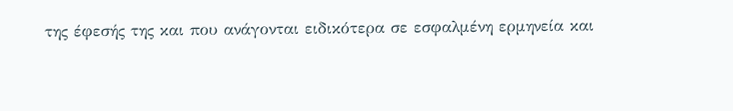της έφεσής της και που ανάγονται ειδικότερα σε εσφαλμένη ερμηνεία και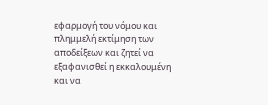εφαρμογή του νόμου και πλημμελή εκτίμηση των αποδείξεων και ζητεί να εξαφανισθεί η εκκαλουμένη και να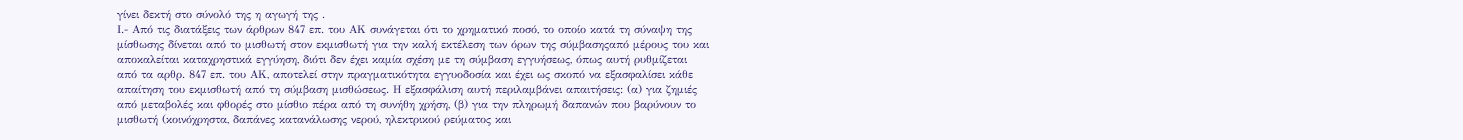γίνει δεκτή στο σύνολό της η αγωγή της .
Ι.- Από τις διατάξεις των άρθρων 847 επ. του ΑΚ συνάγεται ότι το χρηματικό ποσό, το οποίο κατά τη σύναψη της μίσθωσης δίνεται από το μισθωτή στον εκμισθωτή για την καλή εκτέλεση των όρων της σύμβασηςαπό μέρους του και αποκαλείται καταχρηστικά εγγύηση, διότι δεν έχει καμία σχέση με τη σύμβαση εγγυήσεως, όπως αυτή ρυθμίζεται από τα αρθρ. 847 επ. του ΑΚ, αποτελεί στην πραγματικότητα εγγυοδοσία και έχει ως σκοπό να εξασφαλίσει κάθε απαίτηση του εκμισθωτή από τη σύμβαση μισθώσεως. Η εξασφάλιση αυτή περιλαμβάνει απαιτήσεις: (α) για ζημιές από μεταβολές και φθορές στο μίσθιο πέρα από τη συνήθη χρήση, (β) για την πληρωμή δαπανών που βαρύνουν το μισθωτή (κοινόχρηστα, δαπάνες κατανάλωσης νερού, ηλεκτρικού ρεύματος και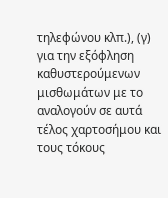τηλεφώνου κλπ.), (γ) για την εξόφληση καθυστερούμενων μισθωμάτων με το αναλογούν σε αυτά τέλος χαρτοσήμου και τους τόκους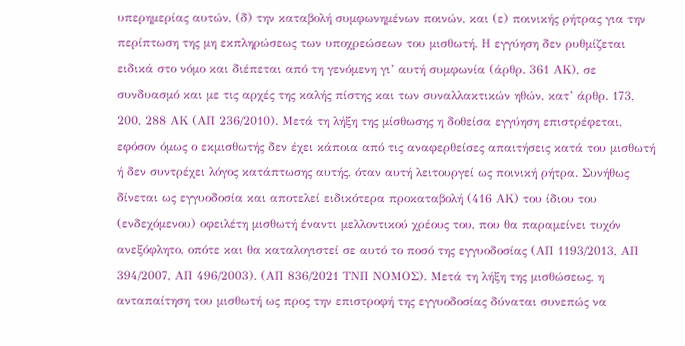υπερημερίας αυτών, (δ) την καταβολή συμφωνημένων ποινών, και (ε) ποινικής ρήτρας για την περίπτωση της μη εκπληρώσεως των υποχρεώσεων του μισθωτή. Η εγγύηση δεν ρυθμίζεται ειδικά στο νόμο και διέπεται από τη γενόμενη γι’ αυτή συμφωνία (άρθρ. 361 ΑΚ), σε συνδυασμό και με τις αρχές της καλής πίστης και των συναλλακτικών ηθών, κατ’ άρθρ. 173, 200, 288 ΑΚ (ΑΠ 236/2010). Μετά τη λήξη της μίσθωσης η δοθείσα εγγύηση επιστρέφεται, εφόσον όμως ο εκμισθωτής δεν έχει κάποια από τις αναφερθείσες απαιτήσεις κατά του μισθωτή ή δεν συντρέχει λόγος κατάπτωσης αυτής, όταν αυτή λειτουργεί ως ποινική ρήτρα. Συνήθως δίνεται ως εγγυοδοσία και αποτελεί ειδικότερα προκαταβολή (416 ΑΚ) του ίδιου του (ενδεχόμενου) οφειλέτη μισθωτή έναντι μελλοντικού χρέους του, που θα παραμείνει τυχόν ανεξόφλητο, οπότε και θα καταλογιστεί σε αυτό το ποσό της εγγυοδοσίας (ΑΠ 1193/2013, ΑΠ 394/2007, ΑΠ 496/2003). (ΑΠ 836/2021 ΤΝΠ ΝΟΜΟΣ). Μετά τη λήξη της μισθώσεως, η ανταπαίτηση του μισθωτή ως προς την επιστροφή της εγγυοδοσίας δύναται συνεπώς να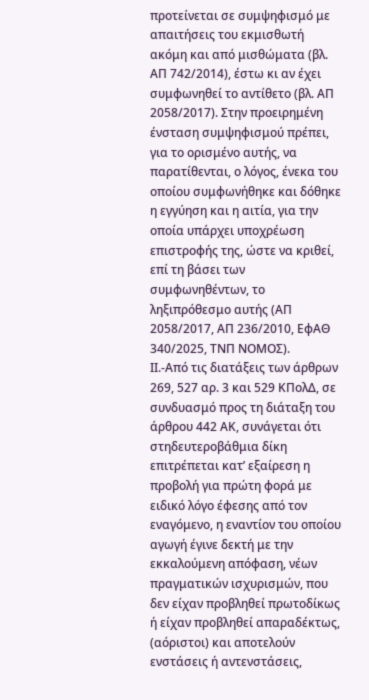προτείνεται σε συμψηφισμό με απαιτήσεις του εκμισθωτή ακόμη και από μισθώματα (βλ. ΑΠ 742/2014), έστω κι αν έχει συμφωνηθεί το αντίθετο (βλ. ΑΠ 2058/2017). Στην προειρημένη ένσταση συμψηφισμού πρέπει, για το ορισμένο αυτής, να παρατίθενται, ο λόγος, ένεκα του οποίου συμφωνήθηκε και δόθηκε η εγγύηση και η αιτία, για την οποία υπάρχει υποχρέωση επιστροφής της, ώστε να κριθεί, επί τη βάσει των συμφωνηθέντων, το ληξιπρόθεσμο αυτής (ΑΠ 2058/2017, ΑΠ 236/2010, ΕφΑΘ 340/2025, ΤΝΠ ΝΟΜΟΣ).
ΙΙ.-Από τις διατάξεις των άρθρων 269, 527 αρ. 3 και 529 ΚΠολΔ, σε συνδυασμό προς τη διάταξη του άρθρου 442 ΑΚ, συνάγεται ότι στηδευτεροβάθμια δίκη επιτρέπεται κατ’ εξαίρεση η προβολή για πρώτη φορά με ειδικό λόγο έφεσης από τον εναγόμενο, η εναντίον του οποίου αγωγή έγινε δεκτή με την εκκαλούμενη απόφαση, νέων πραγματικών ισχυρισμών, που δεν είχαν προβληθεί πρωτοδίκως ή είχαν προβληθεί απαραδέκτως, (αόριστοι) και αποτελούν ενστάσεις ή αντενστάσεις,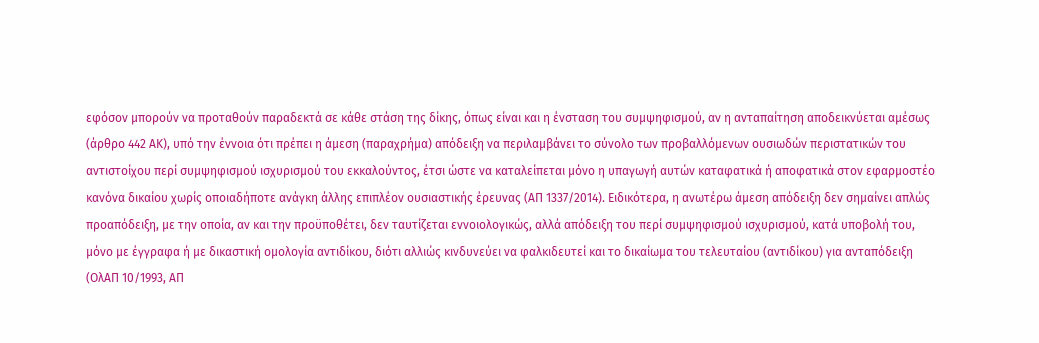εφόσον μπορούν να προταθούν παραδεκτά σε κάθε στάση της δίκης, όπως είναι και η ένσταση του συμψηφισμού, αν η ανταπαίτηση αποδεικνύεται αμέσως (άρθρο 442 ΑΚ), υπό την έννοια ότι πρέπει η άμεση (παραχρήμα) απόδειξη να περιλαμβάνει το σύνολο των προβαλλόμενων ουσιωδών περιστατικών του αντιστοίχου περί συμψηφισμού ισχυρισμού του εκκαλούντος, έτσι ώστε να καταλείπεται μόνο η υπαγωγή αυτών καταφατικά ή αποφατικά στον εφαρμοστέο κανόνα δικαίου χωρίς οποιαδήποτε ανάγκη άλλης επιπλέον ουσιαστικής έρευνας (ΑΠ 1337/2014). Ειδικότερα, η ανωτέρω άμεση απόδειξη δεν σημαίνει απλώς προαπόδειξη, με την οποία, αν και την προϋποθέτει, δεν ταυτίζεται εννοιολογικώς, αλλά απόδειξη του περί συμψηφισμού ισχυρισμού, κατά υποβολή του, μόνο με έγγραφα ή με δικαστική ομολογία αντιδίκου, διότι αλλιώς κινδυνεύει να φαλκιδευτεί και το δικαίωμα του τελευταίου (αντιδίκου) για ανταπόδειξη (ΟλΑΠ 10/1993, ΑΠ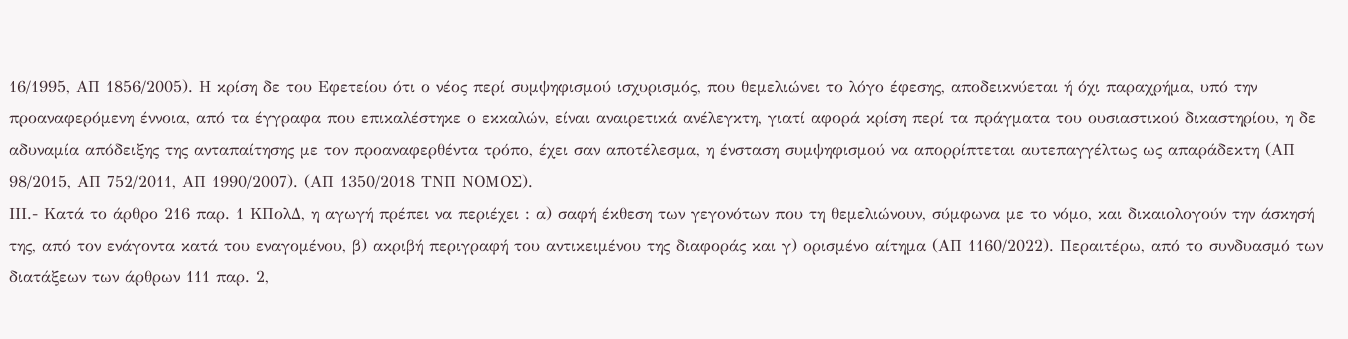16/1995, ΑΠ 1856/2005). Η κρίση δε του Εφετείου ότι ο νέος περί συμψηφισμού ισχυρισμός, που θεμελιώνει το λόγο έφεσης, αποδεικνύεται ή όχι παραχρήμα, υπό την προαναφερόμενη έννοια, από τα έγγραφα που επικαλέστηκε ο εκκαλών, είναι αναιρετικά ανέλεγκτη, γιατί αφορά κρίση περί τα πράγματα του ουσιαστικού δικαστηρίου, η δε αδυναμία απόδειξης της ανταπαίτησης με τον προαναφερθέντα τρόπο, έχει σαν αποτέλεσμα, η ένσταση συμψηφισμού να απορρίπτεται αυτεπαγγέλτως ως απαράδεκτη (ΑΠ 98/2015, ΑΠ 752/2011, ΑΠ 1990/2007). (ΑΠ 1350/2018 ΤΝΠ ΝΟΜΟΣ).
ΙΙΙ.- Κατά το άρθρο 216 παρ. 1 ΚΠολΔ, η αγωγή πρέπει να περιέχει : α) σαφή έκθεση των γεγονότων που τη θεμελιώνουν, σύμφωνα με το νόμο, και δικαιολογούν την άσκησή της, από τον ενάγοντα κατά του εναγομένου, β) ακριβή περιγραφή του αντικειμένου της διαφοράς και γ) ορισμένο αίτημα (ΑΠ 1160/2022). Περαιτέρω, από το συνδυασμό των διατάξεων των άρθρων 111 παρ. 2,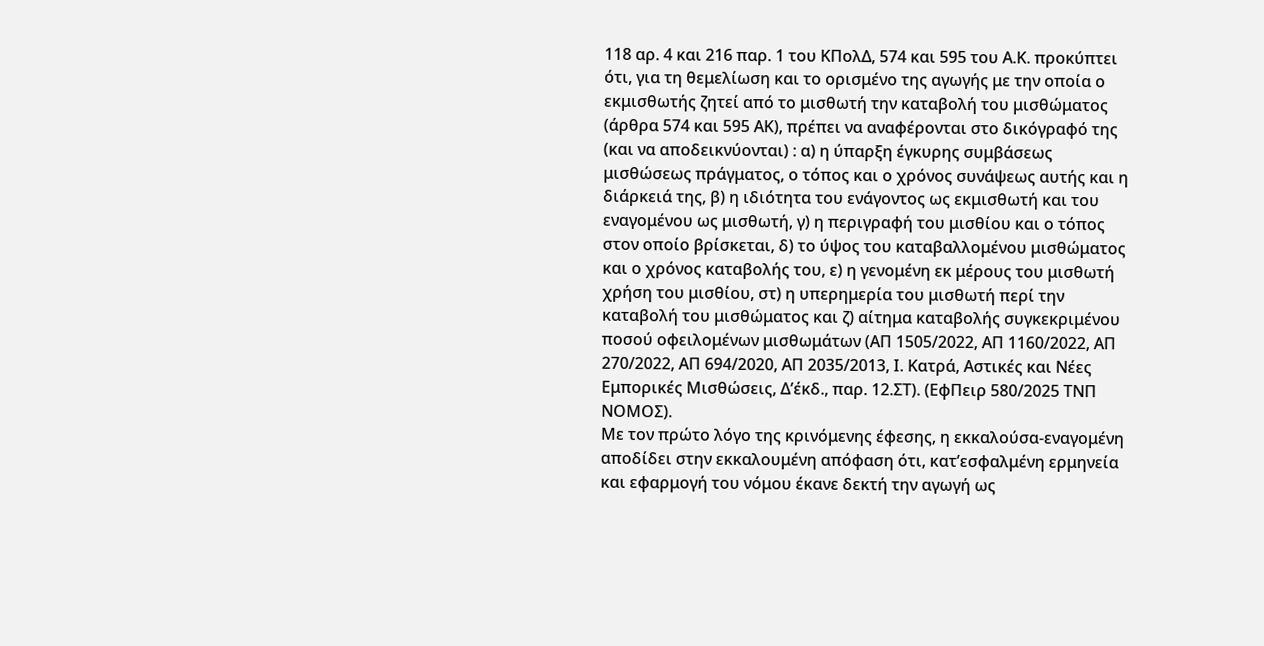118 αρ. 4 και 216 παρ. 1 του ΚΠολΔ, 574 και 595 του Α.Κ. προκύπτει ότι, για τη θεμελίωση και το ορισμένο της αγωγής με την οποία ο εκμισθωτής ζητεί από το μισθωτή την καταβολή του μισθώματος (άρθρα 574 και 595 ΑΚ), πρέπει να αναφέρονται στο δικόγραφό της (και να αποδεικνύονται) : α) η ύπαρξη έγκυρης συμβάσεως μισθώσεως πράγματος, ο τόπος και ο χρόνος συνάψεως αυτής και η διάρκειά της, β) η ιδιότητα του ενάγοντος ως εκμισθωτή και του εναγομένου ως μισθωτή, γ) η περιγραφή του μισθίου και ο τόπος στον οποίο βρίσκεται, δ) το ύψος του καταβαλλομένου μισθώματος και ο χρόνος καταβολής του, ε) η γενομένη εκ μέρους του μισθωτή χρήση του μισθίου, στ) η υπερημερία του μισθωτή περί την καταβολή του μισθώματος και ζ) αίτημα καταβολής συγκεκριμένου ποσού οφειλομένων μισθωμάτων (ΑΠ 1505/2022, ΑΠ 1160/2022, ΑΠ 270/2022, ΑΠ 694/2020, ΑΠ 2035/2013, Ι. Κατρά, Αστικές και Νέες Εμπορικές Μισθώσεις, Δ’έκδ., παρ. 12.ΣΤ). (ΕφΠειρ 580/2025 ΤΝΠ ΝΟΜΟΣ).
Με τον πρώτο λόγο της κρινόμενης έφεσης, η εκκαλούσα-εναγομένη αποδίδει στην εκκαλουμένη απόφαση ότι, κατ’εσφαλμένη ερμηνεία και εφαρμογή του νόμου έκανε δεκτή την αγωγή ως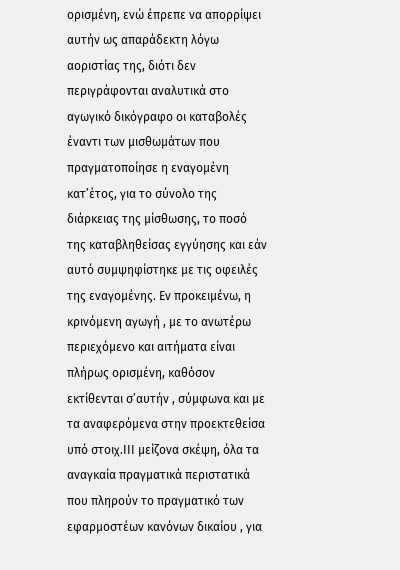ορισμένη, ενώ έπρεπε να απορρίψει αυτήν ως απαράδεκτη λόγω αοριστίας της, διότι δεν περιγράφονται αναλυτικά στο αγωγικό δικόγραφο οι καταβολές έναντι των μισθωμάτων που πραγματοποίησε η εναγομένη κατ’έτος, για το σύνολο της διάρκειας της μίσθωσης, το ποσό της καταβληθείσας εγγύησης και εάν αυτό συμψηφίστηκε με τις οφειλές της εναγομένης. Εν προκειμένω, η κρινόμενη αγωγή , με το ανωτέρω περιεχόμενο και αιτήματα είναι πλήρως ορισμένη, καθόσον εκτίθενται σ’αυτήν , σύμφωνα και με τα αναφερόμενα στην προεκτεθείσα υπό στοιχ.ΙΙΙ μείζονα σκέψη, όλα τα αναγκαία πραγματικά περιστατικά που πληρούν το πραγματικό των εφαρμοστέων κανόνων δικαίου , για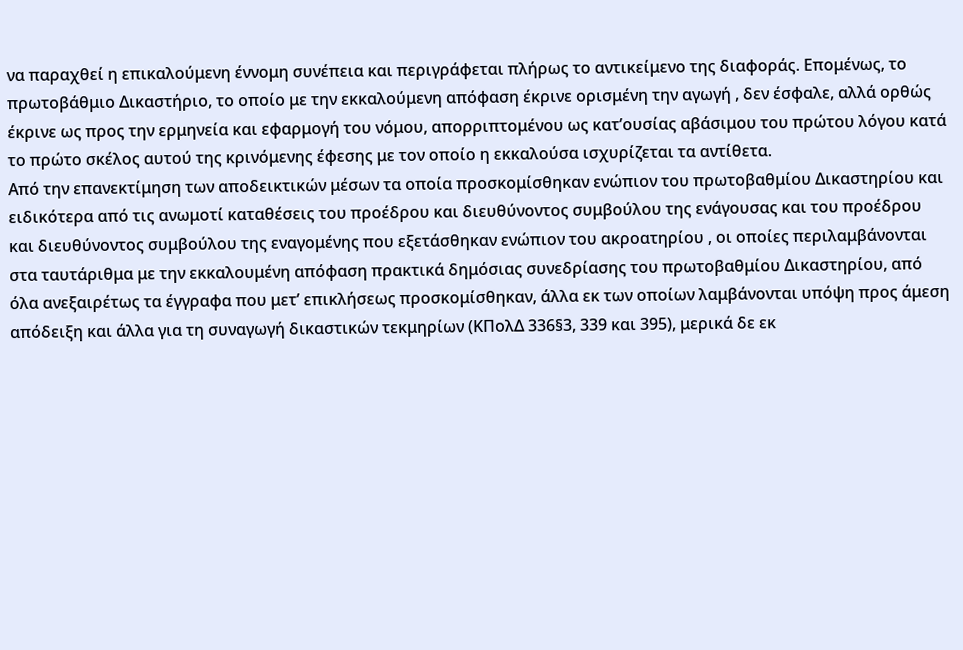να παραχθεί η επικαλούμενη έννομη συνέπεια και περιγράφεται πλήρως το αντικείμενο της διαφοράς. Επομένως, το πρωτοβάθμιο Δικαστήριο, το οποίο με την εκκαλούμενη απόφαση έκρινε ορισμένη την αγωγή , δεν έσφαλε, αλλά ορθώς έκρινε ως προς την ερμηνεία και εφαρμογή του νόμου, απορριπτομένου ως κατ’ουσίας αβάσιμου του πρώτου λόγου κατά το πρώτο σκέλος αυτού της κρινόμενης έφεσης με τον οποίο η εκκαλούσα ισχυρίζεται τα αντίθετα.
Από την επανεκτίμηση των αποδεικτικών μέσων τα οποία προσκομίσθηκαν ενώπιον του πρωτοβαθμίου Δικαστηρίου και ειδικότερα από τις ανωμοτί καταθέσεις του προέδρου και διευθύνοντος συμβούλου της ενάγουσας και του προέδρου και διευθύνοντος συμβούλου της εναγομένης που εξετάσθηκαν ενώπιον του ακροατηρίου , οι οποίες περιλαμβάνονται στα ταυτάριθμα με την εκκαλουμένη απόφαση πρακτικά δημόσιας συνεδρίασης του πρωτοβαθμίου Δικαστηρίου, από όλα ανεξαιρέτως τα έγγραφα που μετ’ επικλήσεως προσκομίσθηκαν, άλλα εκ των οποίων λαμβάνονται υπόψη προς άμεση απόδειξη και άλλα για τη συναγωγή δικαστικών τεκμηρίων (ΚΠολΔ 336§3, 339 και 395), μερικά δε εκ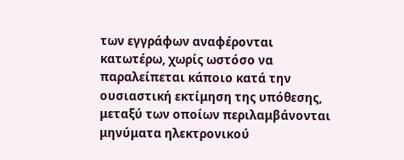των εγγράφων αναφέρονται κατωτέρω, χωρίς ωστόσο να παραλείπεται κάποιο κατά την ουσιαστική εκτίμηση της υπόθεσης, μεταξύ των οποίων περιλαμβάνονται μηνύματα ηλεκτρονικού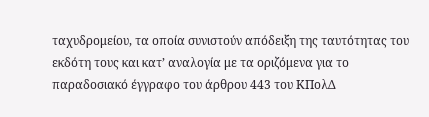ταχυδρομείου, τα οποία συνιστούν απόδειξη της ταυτότητας του εκδότη τους και κατ’ αναλογία με τα οριζόμενα για το παραδοσιακό έγγραφο του άρθρου 443 του ΚΠολΔ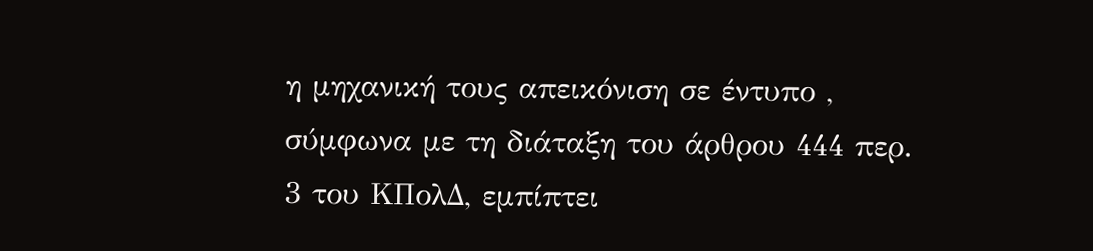η μηχανική τους απεικόνιση σε έντυπο , σύμφωνα με τη διάταξη του άρθρου 444 περ. 3 του ΚΠολΔ, εμπίπτει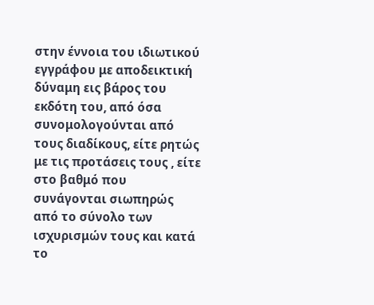στην έννοια του ιδιωτικού εγγράφου με αποδεικτική δύναμη εις βάρος του εκδότη του, από όσα συνομολογούνται από τους διαδίκους, είτε ρητώς με τις προτάσεις τους , είτε στο βαθμό που συνάγονται σιωπηρώς από το σύνολο των ισχυρισμών τους και κατά το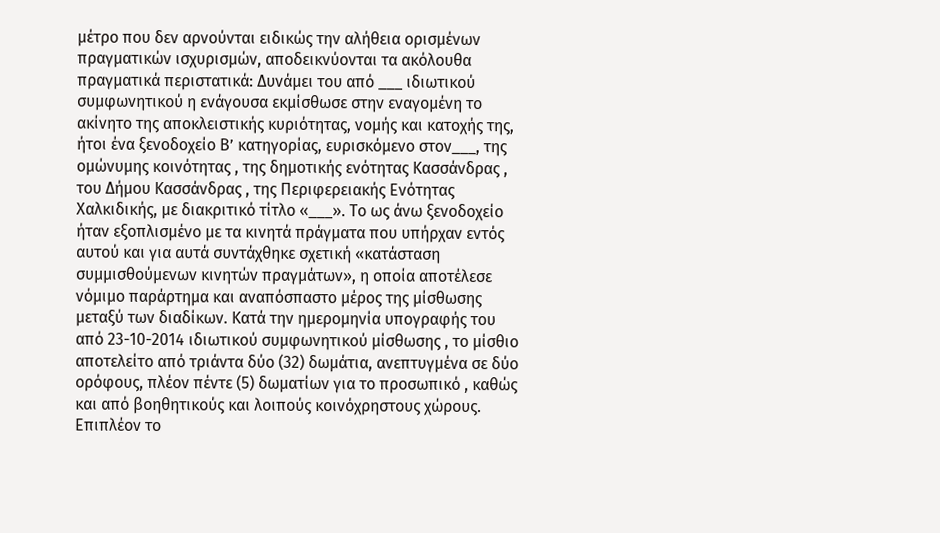μέτρο που δεν αρνούνται ειδικώς την αλήθεια ορισμένων πραγματικών ισχυρισμών, αποδεικνύονται τα ακόλουθα πραγματικά περιστατικά: Δυνάμει του από ___ ιδιωτικού συμφωνητικού η ενάγουσα εκμίσθωσε στην εναγομένη το ακίνητο της αποκλειστικής κυριότητας, νομής και κατοχής της, ήτοι ένα ξενοδοχείο Β’ κατηγορίας, ευρισκόμενο στον___, της ομώνυμης κοινότητας , της δημοτικής ενότητας Κασσάνδρας , του Δήμου Κασσάνδρας , της Περιφερειακής Ενότητας Χαλκιδικής, με διακριτικό τίτλο «___». Το ως άνω ξενοδοχείο ήταν εξοπλισμένο με τα κινητά πράγματα που υπήρχαν εντός αυτού και για αυτά συντάχθηκε σχετική «κατάσταση συμμισθούμενων κινητών πραγμάτων», η οποία αποτέλεσε νόμιμο παράρτημα και αναπόσπαστο μέρος της μίσθωσης μεταξύ των διαδίκων. Κατά την ημερομηνία υπογραφής του από 23-10-2014 ιδιωτικού συμφωνητικού μίσθωσης , το μίσθιο αποτελείτο από τριάντα δύο (32) δωμάτια, ανεπτυγμένα σε δύο ορόφους, πλέον πέντε (5) δωματίων για το προσωπικό , καθώς και από βοηθητικούς και λοιπούς κοινόχρηστους χώρους. Επιπλέον το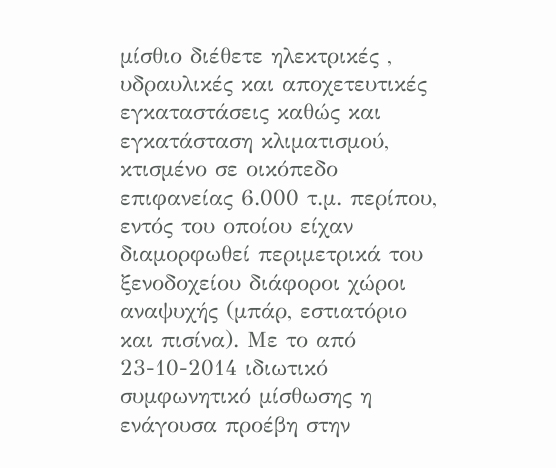μίσθιο διέθετε ηλεκτρικές , υδραυλικές και αποχετευτικές εγκαταστάσεις καθώς και εγκατάσταση κλιματισμού, κτισμένο σε οικόπεδο επιφανείας 6.000 τ.μ. περίπου, εντός του οποίου είχαν διαμορφωθεί περιμετρικά του ξενοδοχείου διάφοροι χώροι αναψυχής (μπάρ, εστιατόριο και πισίνα). Με το από 23-10-2014 ιδιωτικό συμφωνητικό μίσθωσης η ενάγουσα προέβη στην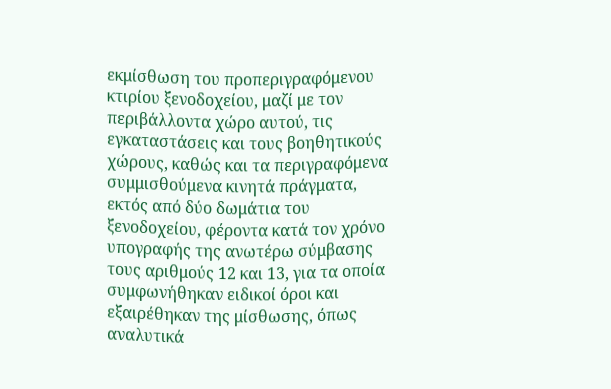εκμίσθωση του προπεριγραφόμενου κτιρίου ξενοδοχείου, μαζί με τον περιβάλλοντα χώρο αυτού, τις εγκαταστάσεις και τους βοηθητικούς χώρους, καθώς και τα περιγραφόμενα συμμισθούμενα κινητά πράγματα, εκτός από δύο δωμάτια του ξενοδοχείου, φέροντα κατά τον χρόνο υπογραφής της ανωτέρω σύμβασης τους αριθμούς 12 και 13, για τα οποία συμφωνήθηκαν ειδικοί όροι και εξαιρέθηκαν της μίσθωσης, όπως αναλυτικά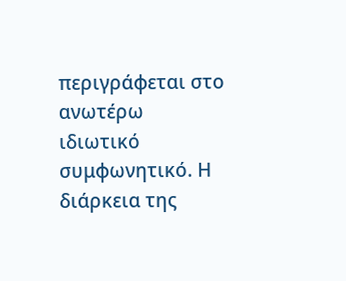περιγράφεται στο ανωτέρω ιδιωτικό συμφωνητικό. Η διάρκεια της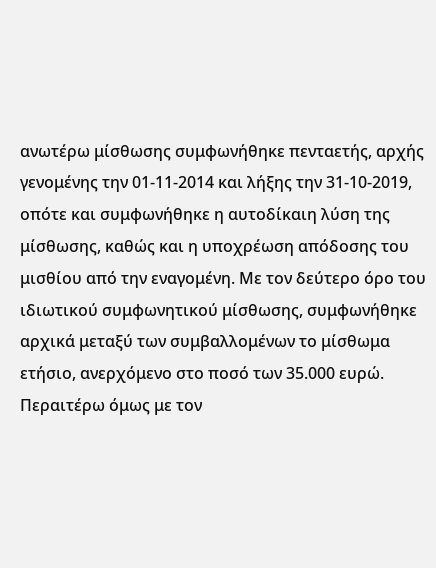ανωτέρω μίσθωσης συμφωνήθηκε πενταετής, αρχής γενομένης την 01-11-2014 και λήξης την 31-10-2019, οπότε και συμφωνήθηκε η αυτοδίκαιη λύση της μίσθωσης, καθώς και η υποχρέωση απόδοσης του μισθίου από την εναγομένη. Με τον δεύτερο όρο του ιδιωτικού συμφωνητικού μίσθωσης, συμφωνήθηκε αρχικά μεταξύ των συμβαλλομένων το μίσθωμα ετήσιο, ανερχόμενο στο ποσό των 35.000 ευρώ. Περαιτέρω όμως με τον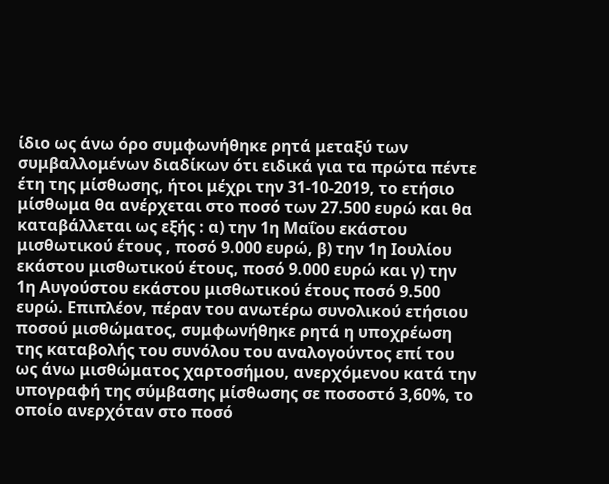ίδιο ως άνω όρο συμφωνήθηκε ρητά μεταξύ των συμβαλλομένων διαδίκων ότι ειδικά για τα πρώτα πέντε έτη της μίσθωσης, ήτοι μέχρι την 31-10-2019, το ετήσιο μίσθωμα θα ανέρχεται στο ποσό των 27.500 ευρώ και θα καταβάλλεται ως εξής : α) την 1η Μαΐου εκάστου μισθωτικού έτους , ποσό 9.000 ευρώ, β) την 1η Ιουλίου εκάστου μισθωτικού έτους, ποσό 9.000 ευρώ και γ) την 1η Αυγούστου εκάστου μισθωτικού έτους ποσό 9.500 ευρώ. Επιπλέον, πέραν του ανωτέρω συνολικού ετήσιου ποσού μισθώματος, συμφωνήθηκε ρητά η υποχρέωση της καταβολής του συνόλου του αναλογούντος επί του ως άνω μισθώματος χαρτοσήμου, ανερχόμενου κατά την υπογραφή της σύμβασης μίσθωσης σε ποσοστό 3,60%, το οποίο ανερχόταν στο ποσό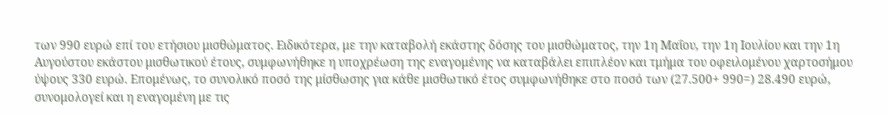των 990 ευρώ επί του ετήσιου μισθώματος. Ειδικότερα, με την καταβολή εκάστης δόσης του μισθώματος, την 1η Μαΐου, την 1η Ιουλίου και την 1η Αυγούστου εκάστου μισθωτικού έτους, συμφωνήθηκε η υποχρέωση της εναγομένης να καταβάλει επιπλέον και τμήμα του οφειλομένου χαρτοσήμου ύψους 330 ευρώ. Επομένως, το συνολικό ποσό της μίσθωσης για κάθε μισθωτικό έτος συμφωνήθηκε στο ποσό των (27.500+ 990=) 28.490 ευρώ, συνομολογεί και η εναγομένη με τις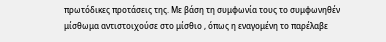πρωτόδικες προτάσεις της. Με βάση τη συμφωνία τους το συμφωνηθέν μίσθωμα αντιστοιχούσε στο μίσθιο , όπως η εναγομένη το παρέλαβε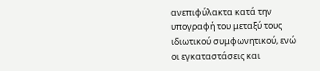ανεπιφύλακτα κατά την υπογραφή του μεταξύ τους ιδιωτικού συμφωνητικού, ενώ οι εγκαταστάσεις και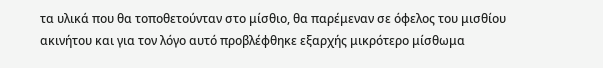τα υλικά που θα τοποθετούνταν στο μίσθιο, θα παρέμεναν σε όφελος του μισθίου ακινήτου και για τον λόγο αυτό προβλέφθηκε εξαρχής μικρότερο μίσθωμα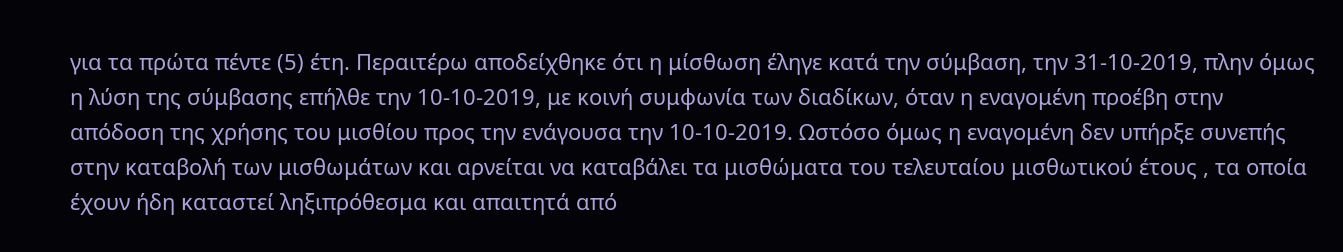για τα πρώτα πέντε (5) έτη. Περαιτέρω αποδείχθηκε ότι η μίσθωση έληγε κατά την σύμβαση, την 31-10-2019, πλην όμως η λύση της σύμβασης επήλθε την 10-10-2019, με κοινή συμφωνία των διαδίκων, όταν η εναγομένη προέβη στην απόδοση της χρήσης του μισθίου προς την ενάγουσα την 10-10-2019. Ωστόσο όμως η εναγομένη δεν υπήρξε συνεπής στην καταβολή των μισθωμάτων και αρνείται να καταβάλει τα μισθώματα του τελευταίου μισθωτικού έτους , τα οποία έχουν ήδη καταστεί ληξιπρόθεσμα και απαιτητά από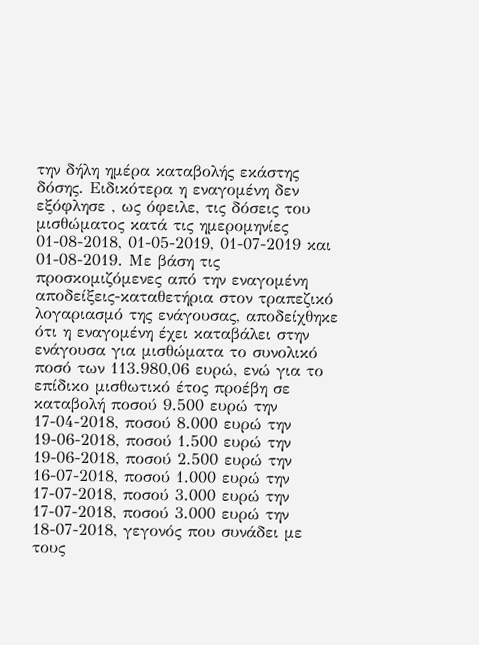την δήλη ημέρα καταβολής εκάστης δόσης. Ειδικότερα η εναγομένη δεν εξόφλησε , ως όφειλε, τις δόσεις του μισθώματος κατά τις ημερομηνίες 01-08-2018, 01-05-2019, 01-07-2019 και 01-08-2019. Με βάση τις προσκομιζόμενες από την εναγομένη αποδείξεις-καταθετήρια στον τραπεζικό λογαριασμό της ενάγουσας, αποδείχθηκε ότι η εναγομένη έχει καταβάλει στην ενάγουσα για μισθώματα το συνολικό ποσό των 113.980,06 ευρώ, ενώ για το επίδικο μισθωτικό έτος προέβη σε καταβολή ποσού 9.500 ευρώ την 17-04-2018, ποσού 8.000 ευρώ την 19-06-2018, ποσού 1.500 ευρώ την 19-06-2018, ποσού 2.500 ευρώ την 16-07-2018, ποσού 1.000 ευρώ την 17-07-2018, ποσού 3.000 ευρώ την 17-07-2018, ποσού 3.000 ευρώ την 18-07-2018, γεγονός που συνάδει με τους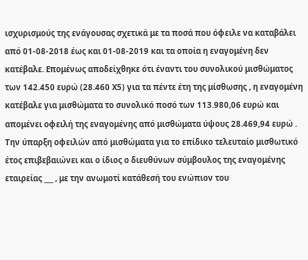ισχυρισμούς της ενάγουσας σχετικά με τα ποσά που όφειλε να καταβάλει από 01-08-2018 έως και 01-08-2019 και τα οποία η εναγομένη δεν κατέβαλε. Επομένως αποδείχθηκε ότι έναντι του συνολικού μισθώματος των 142.450 ευρώ (28.460 Χ5) για τα πέντε έτη της μίσθωσης , η εναγομένη κατέβαλε για μισθώματα το συνολικό ποσό των 113.980,06 ευρώ και απομένει οφειλή της εναγομένης από μισθώματα ύψους 28.469,94 ευρώ . Την ύπαρξη οφειλών από μισθώματα για το επίδικο τελευταίο μισθωτικό έτος επιβεβαιώνει και ο ίδιος ο διευθύνων σύμβουλος της εναγομένης εταιρείας ___ , με την ανωμοτί κατάθεσή του ενώπιον του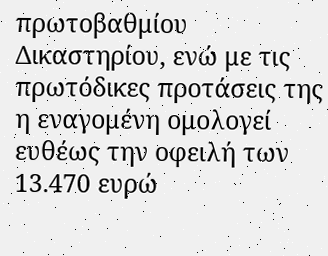πρωτοβαθμίου Δικαστηρίου, ενώ με τις πρωτόδικες προτάσεις της η εναγομένη ομολογεί ευθέως την οφειλή των 13.470 ευρώ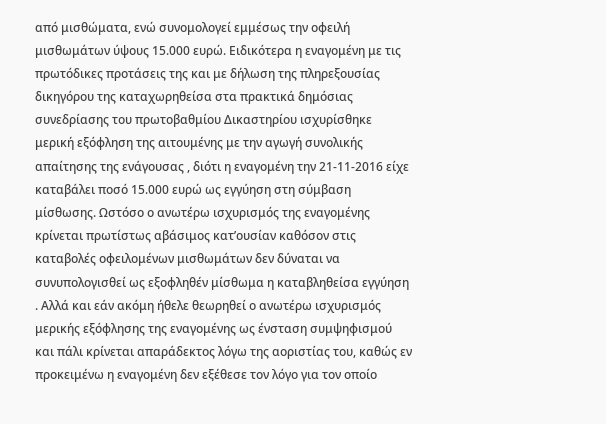από μισθώματα, ενώ συνομολογεί εμμέσως την οφειλή μισθωμάτων ύψους 15.000 ευρώ. Ειδικότερα η εναγομένη με τις πρωτόδικες προτάσεις της και με δήλωση της πληρεξουσίας δικηγόρου της καταχωρηθείσα στα πρακτικά δημόσιας συνεδρίασης του πρωτοβαθμίου Δικαστηρίου ισχυρίσθηκε μερική εξόφληση της αιτουμένης με την αγωγή συνολικής απαίτησης της ενάγουσας , διότι η εναγομένη την 21-11-2016 είχε καταβάλει ποσό 15.000 ευρώ ως εγγύηση στη σύμβαση μίσθωσης. Ωστόσο ο ανωτέρω ισχυρισμός της εναγομένης κρίνεται πρωτίστως αβάσιμος κατ’ουσίαν καθόσον στις καταβολές οφειλομένων μισθωμάτων δεν δύναται να συνυπολογισθεί ως εξοφληθέν μίσθωμα η καταβληθείσα εγγύηση . Αλλά και εάν ακόμη ήθελε θεωρηθεί ο ανωτέρω ισχυρισμός μερικής εξόφλησης της εναγομένης ως ένσταση συμψηφισμού και πάλι κρίνεται απαράδεκτος λόγω της αοριστίας του, καθώς εν προκειμένω η εναγομένη δεν εξέθεσε τον λόγο για τον οποίο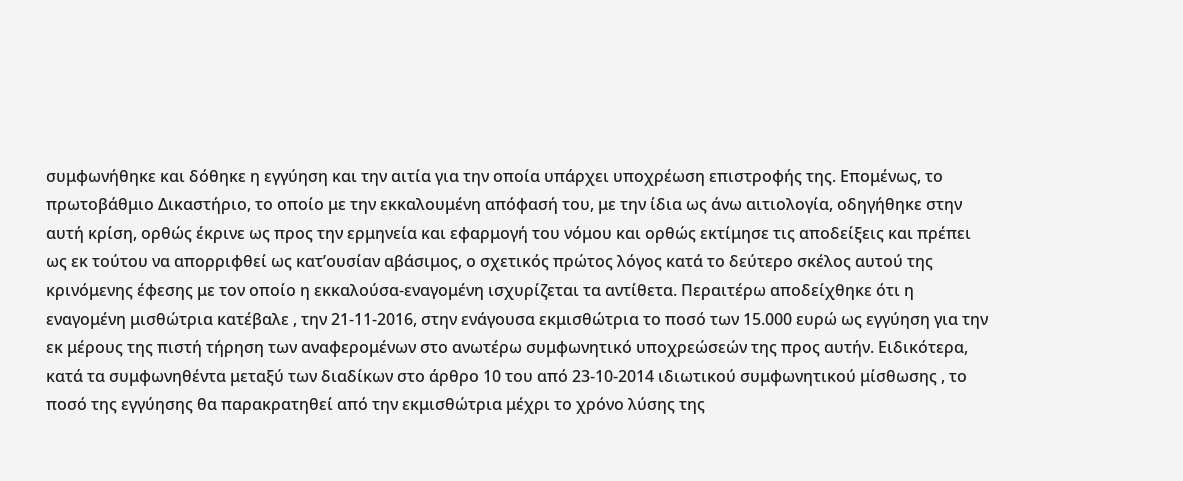συμφωνήθηκε και δόθηκε η εγγύηση και την αιτία για την οποία υπάρχει υποχρέωση επιστροφής της. Επομένως, το πρωτοβάθμιο Δικαστήριο, το οποίο με την εκκαλουμένη απόφασή του, με την ίδια ως άνω αιτιολογία, οδηγήθηκε στην αυτή κρίση, ορθώς έκρινε ως προς την ερμηνεία και εφαρμογή του νόμου και ορθώς εκτίμησε τις αποδείξεις και πρέπει ως εκ τούτου να απορριφθεί ως κατ’ουσίαν αβάσιμος, ο σχετικός πρώτος λόγος κατά το δεύτερο σκέλος αυτού της κρινόμενης έφεσης με τον οποίο η εκκαλούσα-εναγομένη ισχυρίζεται τα αντίθετα. Περαιτέρω αποδείχθηκε ότι η εναγομένη μισθώτρια κατέβαλε , την 21-11-2016, στην ενάγουσα εκμισθώτρια το ποσό των 15.000 ευρώ ως εγγύηση για την εκ μέρους της πιστή τήρηση των αναφερομένων στο ανωτέρω συμφωνητικό υποχρεώσεών της προς αυτήν. Ειδικότερα, κατά τα συμφωνηθέντα μεταξύ των διαδίκων στο άρθρο 10 του από 23-10-2014 ιδιωτικού συμφωνητικού μίσθωσης , το ποσό της εγγύησης θα παρακρατηθεί από την εκμισθώτρια μέχρι το χρόνο λύσης της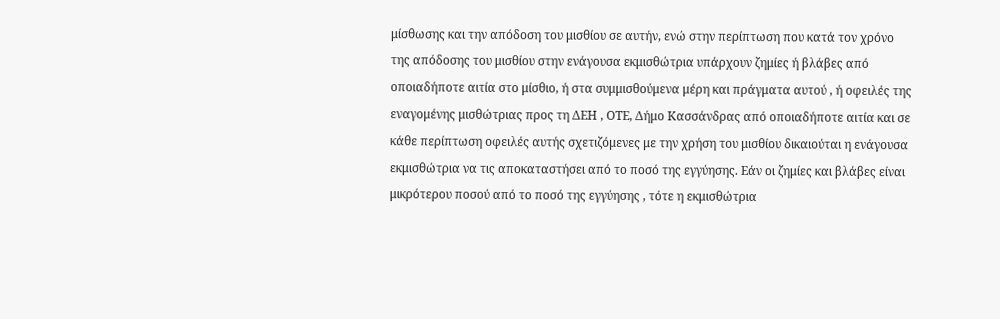μίσθωσης και την απόδοση του μισθίου σε αυτήν, ενώ στην περίπτωση που κατά τον χρόνο της απόδοσης του μισθίου στην ενάγουσα εκμισθώτρια υπάρχουν ζημίες ή βλάβες από οποιαδήποτε αιτία στο μίσθιο, ή στα συμμισθούμενα μέρη και πράγματα αυτού , ή οφειλές της εναγομένης μισθώτριας προς τη ΔΕΗ , ΟΤΕ, Δήμο Κασσάνδρας από οποιαδήποτε αιτία και σε κάθε περίπτωση οφειλές αυτής σχετιζόμενες με την χρήση του μισθίου δικαιούται η ενάγουσα εκμισθώτρια να τις αποκαταστήσει από το ποσό της εγγύησης. Εάν οι ζημίες και βλάβες είναι μικρότερου ποσού από το ποσό της εγγύησης , τότε η εκμισθώτρια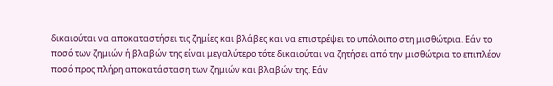δικαιούται να αποκαταστήσει τις ζημίες και βλάβες και να επιστρέψει το υπόλοιπο στη μισθώτρια. Εάν το ποσό των ζημιών ή βλαβών της είναι μεγαλύτερο τότε δικαιούται να ζητήσει από την μισθώτρια το επιπλέον ποσό προς πλήρη αποκατάσταση των ζημιών και βλαβών της. Εάν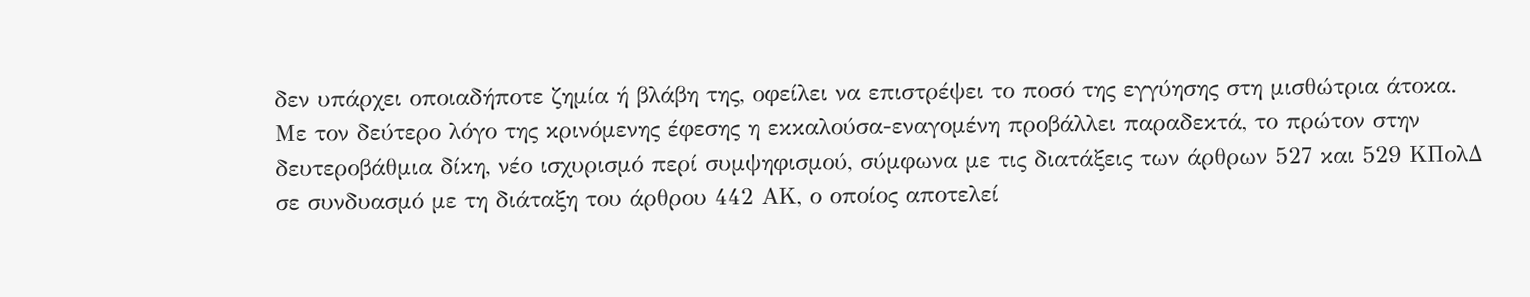δεν υπάρχει οποιαδήποτε ζημία ή βλάβη της, οφείλει να επιστρέψει το ποσό της εγγύησης στη μισθώτρια άτοκα. Με τον δεύτερο λόγο της κρινόμενης έφεσης η εκκαλούσα-εναγομένη προβάλλει παραδεκτά, το πρώτον στην δευτεροβάθμια δίκη, νέο ισχυρισμό περί συμψηφισμού, σύμφωνα με τις διατάξεις των άρθρων 527 και 529 ΚΠολΔ σε συνδυασμό με τη διάταξη του άρθρου 442 ΑΚ, ο οποίος αποτελεί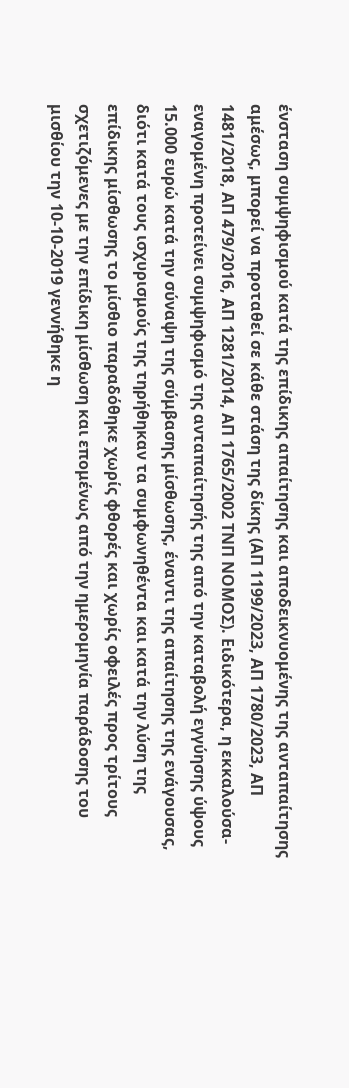ένσταση συμψηφισμού κατά της επίδικης απαίτησης και αποδεικνυομένης της ανταπαίτησης αμέσως, μπορεί να προταθεί σε κάθε στάση της δίκης (ΑΠ 1199/2023, ΑΠ 1780/2023, ΑΠ 1481/2018, ΑΠ 479/2016, ΑΠ 1281/2014, ΑΠ 1765/2002 ΤΝΠ ΝΟΜΟΣ). Ειδικότερα, η εκκαλούσα-εναγομένη προτείνει συμψηφισμό της ανταπαίτησής της από την καταβολή εγγύησης ύψους 15.000 ευρώ κατά την σύναψη της σύμβασης μίσθωσης, έναντι της απαίτησης της ενάγουσας, διότι κατά τους ισχυρισμούς της τηρήθηκαν τα συμφωνηθέντα και κατά την λύση της επίδικης μίσθωσης το μίσθιο παραδόθηκε χωρίς φθορές και χωρίς οφειλές προς τρίτους σχετιζόμενες με την επίδικη μίσθωση και επομένως από την ημερομηνία παράδοσης του μισθίου την 10-10-2019 γεννήθηκε η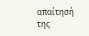απαίτησή της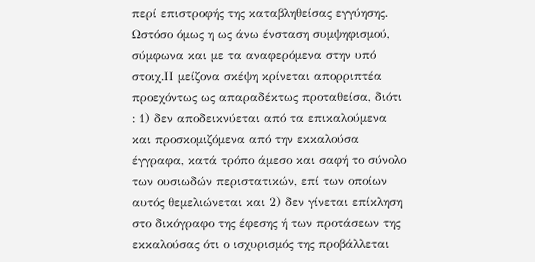περί επιστροφής της καταβληθείσας εγγύησης. Ωστόσο όμως η ως άνω ένσταση συμψηφισμού, σύμφωνα και με τα αναφερόμενα στην υπό στοιχ.ΙΙ μείζονα σκέψη κρίνεται απορριπτέα προεχόντως ως απαραδέκτως προταθείσα, διότι : 1) δεν αποδεικνύεται από τα επικαλούμενα και προσκομιζόμενα από την εκκαλούσα έγγραφα, κατά τρόπο άμεσο και σαφή το σύνολο των ουσιωδών περιστατικών, επί των οποίων αυτός θεμελιώνεται και 2) δεν γίνεται επίκληση στο δικόγραφο της έφεσης ή των προτάσεων της εκκαλούσας ότι ο ισχυρισμός της προβάλλεται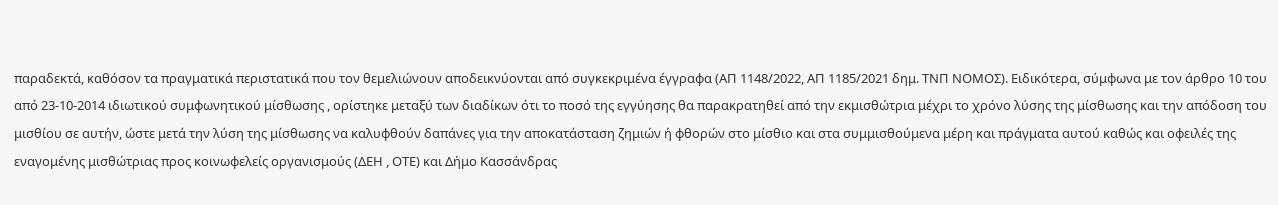παραδεκτά, καθόσον τα πραγματικά περιστατικά που τον θεμελιώνουν αποδεικνύονται από συγκεκριμένα έγγραφα (ΑΠ 1148/2022, ΑΠ 1185/2021 δημ. ΤΝΠ ΝΟΜΟΣ). Ειδικότερα, σύμφωνα με τον άρθρο 10 του από 23-10-2014 ιδιωτικού συμφωνητικού μίσθωσης , ορίστηκε μεταξύ των διαδίκων ότι το ποσό της εγγύησης θα παρακρατηθεί από την εκμισθώτρια μέχρι το χρόνο λύσης της μίσθωσης και την απόδοση του μισθίου σε αυτήν, ώστε μετά την λύση της μίσθωσης να καλυφθούν δαπάνες για την αποκατάσταση ζημιών ή φθορών στο μίσθιο και στα συμμισθούμενα μέρη και πράγματα αυτού καθώς και οφειλές της εναγομένης μισθώτριας προς κοινωφελείς οργανισμούς (ΔΕΗ , ΟΤΕ) και Δήμο Κασσάνδρας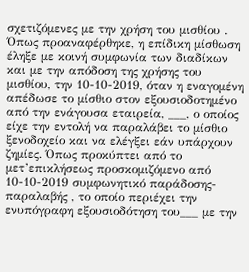σχετιζόμενες με την χρήση του μισθίου . Όπως προαναφέρθηκε, η επίδικη μίσθωση έληξε με κοινή συμφωνία των διαδίκων και με την απόδοση της χρήσης του μισθίου, την 10-10-2019, όταν η εναγομένη απέδωσε το μίσθιο στον εξουσιοδοτημένο από την ενάγουσα εταιρεία, ___, ο οποίος είχε την εντολή να παραλάβει το μίσθιο ξενοδοχείο και να ελέγξει εάν υπάρχουν ζημίες. Όπως προκύπτει από το μετ’επικλήσεως προσκομιζόμενο από 10-10-2019 συμφωνητικό παράδοσης-παραλαβής , το οποίο περιέχει την ενυπόγραφη εξουσιοδότηση του___ με την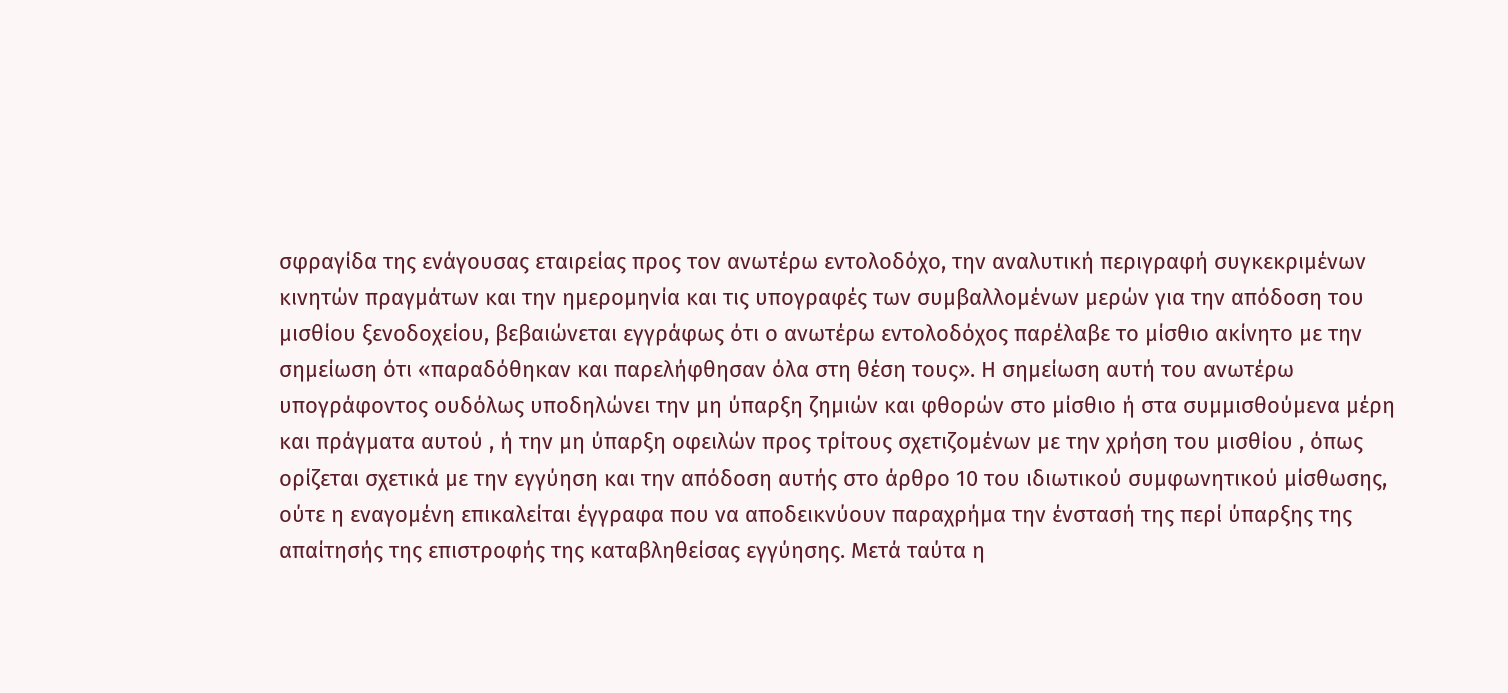σφραγίδα της ενάγουσας εταιρείας προς τον ανωτέρω εντολοδόχο, την αναλυτική περιγραφή συγκεκριμένων κινητών πραγμάτων και την ημερομηνία και τις υπογραφές των συμβαλλομένων μερών για την απόδοση του μισθίου ξενοδοχείου, βεβαιώνεται εγγράφως ότι ο ανωτέρω εντολοδόχος παρέλαβε το μίσθιο ακίνητο με την σημείωση ότι «παραδόθηκαν και παρελήφθησαν όλα στη θέση τους». Η σημείωση αυτή του ανωτέρω υπογράφοντος ουδόλως υποδηλώνει την μη ύπαρξη ζημιών και φθορών στο μίσθιο ή στα συμμισθούμενα μέρη και πράγματα αυτού , ή την μη ύπαρξη οφειλών προς τρίτους σχετιζομένων με την χρήση του μισθίου , όπως ορίζεται σχετικά με την εγγύηση και την απόδοση αυτής στο άρθρο 10 του ιδιωτικού συμφωνητικού μίσθωσης, ούτε η εναγομένη επικαλείται έγγραφα που να αποδεικνύουν παραχρήμα την ένστασή της περί ύπαρξης της απαίτησής της επιστροφής της καταβληθείσας εγγύησης. Μετά ταύτα η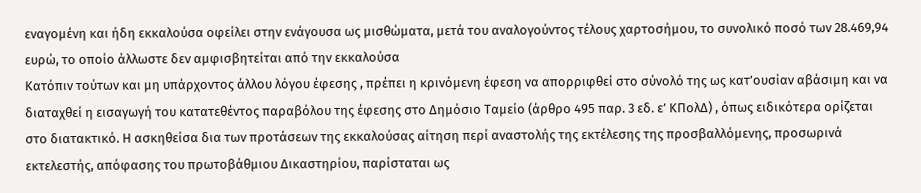εναγομένη και ήδη εκκαλούσα οφείλει στην ενάγουσα ως μισθώματα, μετά του αναλογούντος τέλους χαρτοσήμου, το συνολικό ποσό των 28.469,94 ευρώ, το οποίο άλλωστε δεν αμφισβητείται από την εκκαλούσα
Κατόπιν τούτων και μη υπάρχοντος άλλου λόγου έφεσης , πρέπει η κρινόμενη έφεση να απορριφθεί στο σύνολό της ως κατ’ουσίαν αβάσιμη και να διαταχθεί η εισαγωγή του κατατεθέντος παραβόλου της έφεσης στο Δημόσιο Ταμείο (άρθρο 495 παρ. 3 εδ. ε’ ΚΠολΔ) , όπως ειδικότερα ορίζεται στο διατακτικό. Η ασκηθείσα δια των προτάσεων της εκκαλούσας αίτηση περί αναστολής της εκτέλεσης της προσβαλλόμενης, προσωρινά εκτελεστής, απόφασης του πρωτοβάθμιου Δικαστηρίου, παρίσταται ως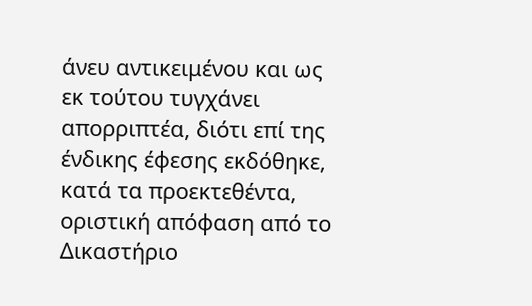άνευ αντικειμένου και ως εκ τούτου τυγχάνει απορριπτέα, διότι επί της ένδικης έφεσης εκδόθηκε, κατά τα προεκτεθέντα, οριστική απόφαση από το Δικαστήριο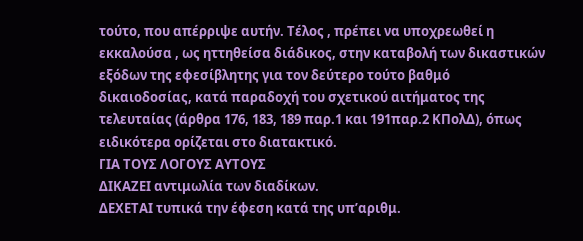τούτο, που απέρριψε αυτήν. Τέλος , πρέπει να υποχρεωθεί η εκκαλούσα , ως ηττηθείσα διάδικος, στην καταβολή των δικαστικών εξόδων της εφεσίβλητης για τον δεύτερο τούτο βαθμό δικαιοδοσίας, κατά παραδοχή του σχετικού αιτήματος της τελευταίας (άρθρα 176, 183, 189 παρ.1 και 191παρ.2 ΚΠολΔ), όπως ειδικότερα ορίζεται στο διατακτικό.
ΓΙΑ ΤΟΥΣ ΛΟΓΟΥΣ ΑΥΤΟΥΣ
ΔΙΚΑΖΕΙ αντιμωλία των διαδίκων.
ΔΕΧΕΤΑΙ τυπικά την έφεση κατά της υπ’αριθμ.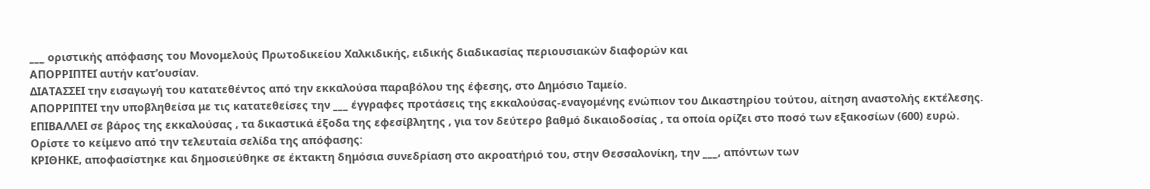___ οριστικής απόφασης του Μονομελούς Πρωτοδικείου Χαλκιδικής, ειδικής διαδικασίας περιουσιακών διαφορών και
ΑΠΟΡΡΙΠΤΕΙ αυτήν κατ’ουσίαν.
ΔΙΑΤΑΣΣΕΙ την εισαγωγή του κατατεθέντος από την εκκαλούσα παραβόλου της έφεσης, στο Δημόσιο Ταμείο.
ΑΠΟΡΡΙΠΤΕΙ την υποβληθείσα με τις κατατεθείσες την ___ έγγραφες προτάσεις της εκκαλούσας-εναγομένης ενώπιον του Δικαστηρίου τούτου, αίτηση αναστολής εκτέλεσης.
ΕΠΙΒΑΛΛΕΙ σε βάρος της εκκαλούσας , τα δικαστικά έξοδα της εφεσίβλητης , για τον δεύτερο βαθμό δικαιοδοσίας , τα οποία ορίζει στο ποσό των εξακοσίων (600) ευρώ.
Ορίστε το κείμενο από την τελευταία σελίδα της απόφασης:
ΚΡΙΘΗΚΕ, αποφασίστηκε και δημοσιεύθηκε σε έκτακτη δημόσια συνεδρίαση στο ακροατήριό του, στην Θεσσαλονίκη, την ___, απόντων των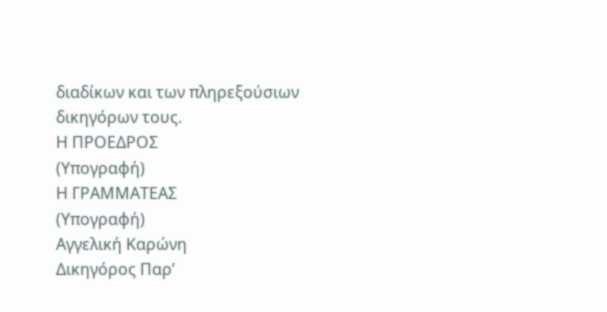διαδίκων και των πληρεξούσιων δικηγόρων τους.
Η ΠΡΟΕΔΡΟΣ
(Υπογραφή)
Η ΓΡΑΜΜΑΤΕΑΣ
(Υπογραφή)
Αγγελική Καρώνη
Δικηγόρος Παρ’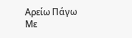Αρείω Πάγω
Με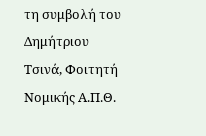τη συμβολή του Δημήτριου Τσινά, Φοιτητή Νομικής Α.Π.Θ.